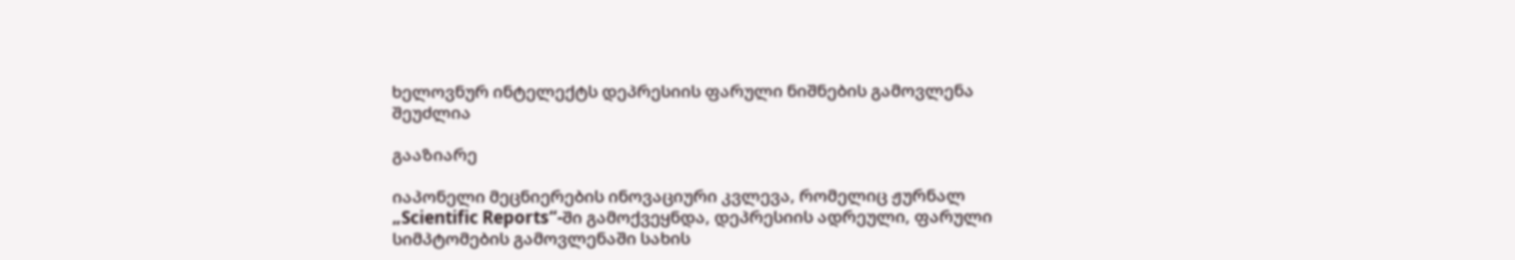ხელოვნურ ინტელექტს დეპრესიის ფარული ნიშნების გამოვლენა შეუძლია

გააზიარე

იაპონელი მეცნიერების ინოვაციური კვლევა, რომელიც ჟურნალ „Scientific Reports“-ში გამოქვეყნდა, დეპრესიის ადრეული, ფარული სიმპტომების გამოვლენაში სახის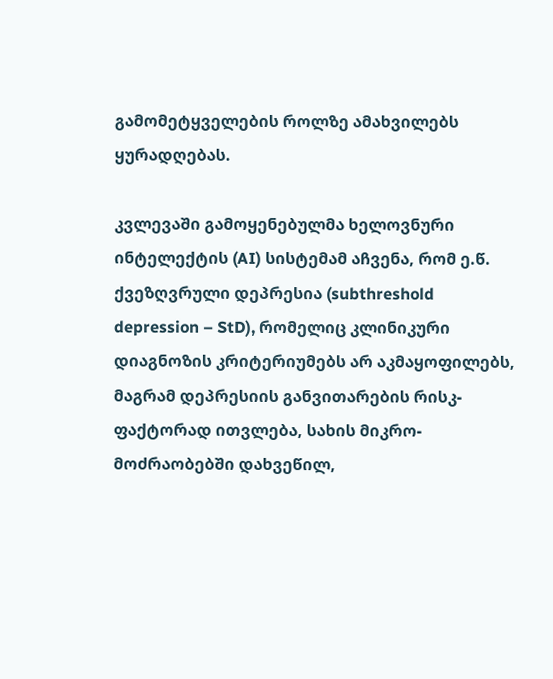გამომეტყველების როლზე ამახვილებს ყურადღებას.

კვლევაში გამოყენებულმა ხელოვნური ინტელექტის (AI) სისტემამ აჩვენა, რომ ე.წ. ქვეზღვრული დეპრესია (subthreshold depression – StD), რომელიც კლინიკური დიაგნოზის კრიტერიუმებს არ აკმაყოფილებს, მაგრამ დეპრესიის განვითარების რისკ-ფაქტორად ითვლება, სახის მიკრო-მოძრაობებში დახვეწილ,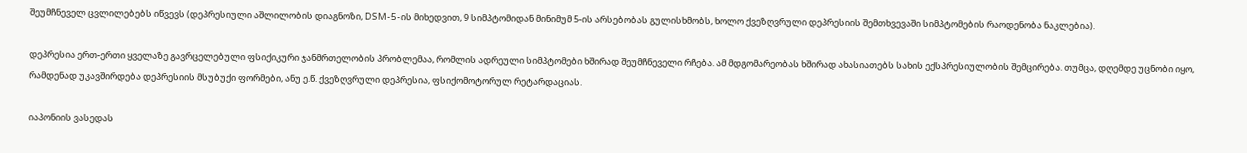შეუმჩნეველ ცვლილებებს იწვევს (დეპრესიული აშლილობის დიაგნოზი, DSM-5-ის მიხედვით, 9 სიმპტომიდან მინიმუმ 5-ის არსებობას გულისხმობს, ხოლო ქვეზღვრული დეპრესიის შემთხვევაში სიმპტომების რაოდენობა ნაკლებია).

დეპრესია ერთ-ერთი ყველაზე გავრცელებული ფსიქიკური ჯანმრთელობის პრობლემაა, რომლის ადრეული სიმპტომები ხშირად შეუმჩნეველი რჩება. ამ მდგომარეობას ხშირად ახასიათებს სახის ექსპრესიულობის შემცირება. თუმცა, დღემდე უცნობი იყო, რამდენად უკავშირდება დეპრესიის მსუბუქი ფორმები, ანუ ე.წ. ქვეზღვრული დეპრესია, ფსიქომოტორულ რეტარდაციას.

იაპონიის ვასედას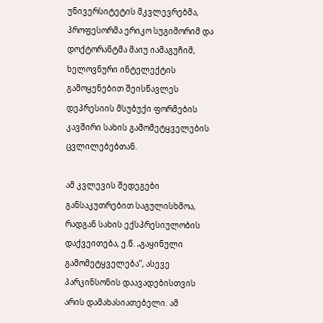უნივერსიტეტის მკვლევრებმა, პროფესორმა ერიკო სუგიმორიმ და დოქტორანტმა მაიუ იამაგუჩიმ, ხელოვნური ინტელექტის გამოყენებით შეისწავლეს დეპრესიის მსუბუქი ფორმების კავშირი სახის გამომეტყველების ცვლილებებთან.

ამ კვლევის შედეგები განსაკუთრებით საგულისხმოა, რადგან სახის ექსპრესიულობის დაქვეითება, ე.წ. „გაყინული გამომეტყველება“, ასევე პარკინსონის დაავადებისთვის არის დამახასიათებელი. ამ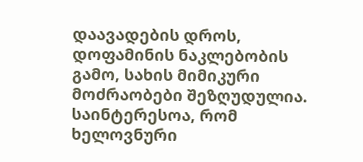დაავადების დროს, დოფამინის ნაკლებობის გამო, სახის მიმიკური მოძრაობები შეზღუდულია. საინტერესოა, რომ ხელოვნური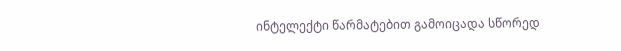ინტელექტი წარმატებით გამოიცადა სწორედ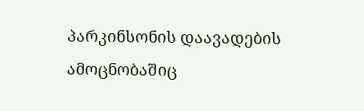პარკინსონის დაავადების ამოცნობაშიც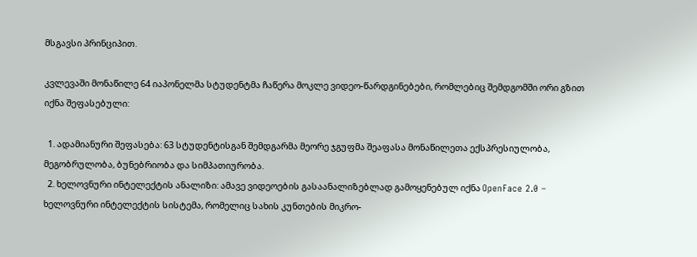მსგავსი პრინციპით.

კვლევაში მონაწილე 64 იაპონელმა სტუდენტმა ჩაწერა მოკლე ვიდეო-წარდგინებები, რომლებიც შემდგომში ორი გზით იქნა შეფასებული:

  1. ადამიანური შეფასება: 63 სტუდენტისგან შემდგარმა მეორე ჯგუფმა შეაფასა მონაწილეთა ექსპრესიულობა, მეგობრულობა, ბუნებრიობა და სიმპათიურობა.
  2. ხელოვნური ინტელექტის ანალიზი: ამავე ვიდეოების გასაანალიზებლად გამოყენებულ იქნა OpenFace 2.0 – ხელოვნური ინტელექტის სისტემა, რომელიც სახის კუნთების მიკრო-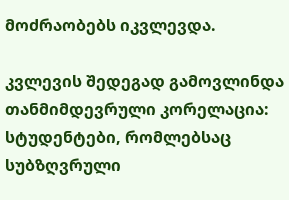მოძრაობებს იკვლევდა.

კვლევის შედეგად გამოვლინდა თანმიმდევრული კორელაცია: სტუდენტები, რომლებსაც სუბზღვრული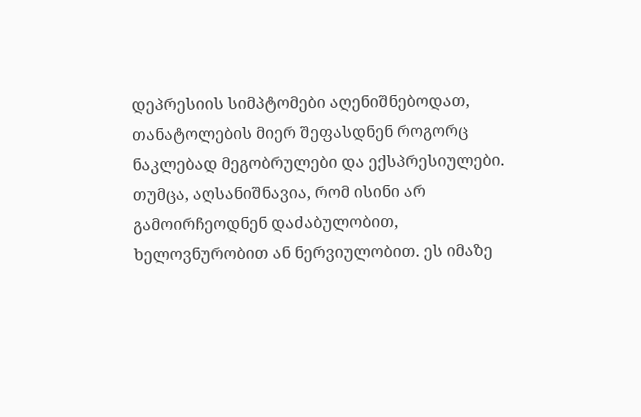დეპრესიის სიმპტომები აღენიშნებოდათ, თანატოლების მიერ შეფასდნენ როგორც ნაკლებად მეგობრულები და ექსპრესიულები. თუმცა, აღსანიშნავია, რომ ისინი არ გამოირჩეოდნენ დაძაბულობით, ხელოვნურობით ან ნერვიულობით. ეს იმაზე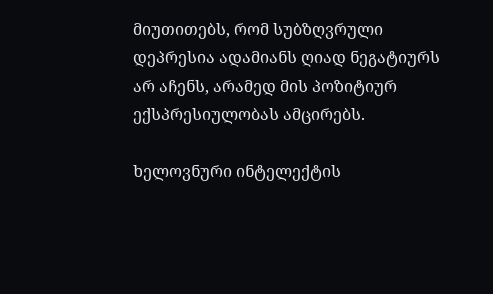მიუთითებს, რომ სუბზღვრული დეპრესია ადამიანს ღიად ნეგატიურს არ აჩენს, არამედ მის პოზიტიურ ექსპრესიულობას ამცირებს.

ხელოვნური ინტელექტის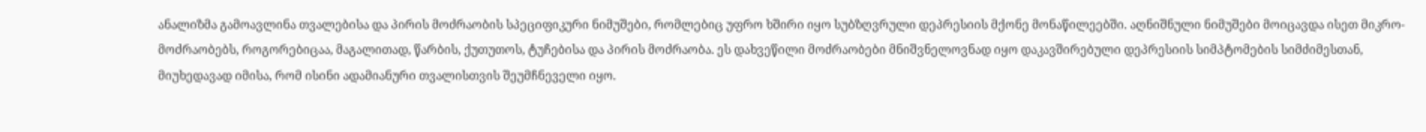ანალიზმა გამოავლინა თვალებისა და პირის მოძრაობის სპეციფიკური ნიმუშები, რომლებიც უფრო ხშირი იყო სუბზღვრული დეპრესიის მქონე მონაწილეებში. აღნიშნული ნიმუშები მოიცავდა ისეთ მიკრო-მოძრაობებს, როგორებიცაა, მაგალითად, წარბის, ქუთუთოს, ტუჩებისა და პირის მოძრაობა. ეს დახვეწილი მოძრაობები მნიშვნელოვნად იყო დაკავშირებული დეპრესიის სიმპტომების სიმძიმესთან, მიუხედავად იმისა, რომ ისინი ადამიანური თვალისთვის შეუმჩნეველი იყო.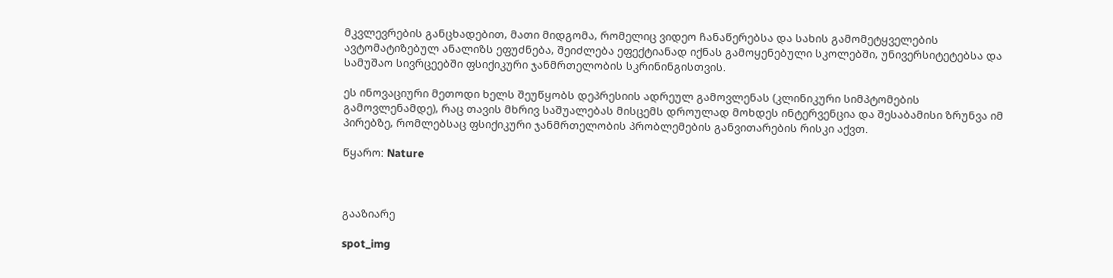მკვლევრების განცხადებით, მათი მიდგომა, რომელიც ვიდეო ჩანაწერებსა და სახის გამომეტყველების ავტომატიზებულ ანალიზს ეფუძნება, შეიძლება ეფექტიანად იქნას გამოყენებული სკოლებში, უნივერსიტეტებსა და სამუშაო სივრცეებში ფსიქიკური ჯანმრთელობის სკრინინგისთვის.

ეს ინოვაციური მეთოდი ხელს შეუწყობს დეპრესიის ადრეულ გამოვლენას (კლინიკური სიმპტომების გამოვლენამდე), რაც თავის მხრივ საშუალებას მისცემს დროულად მოხდეს ინტერვენცია და შესაბამისი ზრუნვა იმ პირებზე, რომლებსაც ფსიქიკური ჯანმრთელობის პრობლემების განვითარების რისკი აქვთ.

წყარო: Nature



გააზიარე

spot_img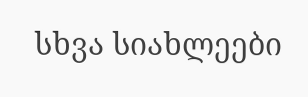სხვა სიახლეები